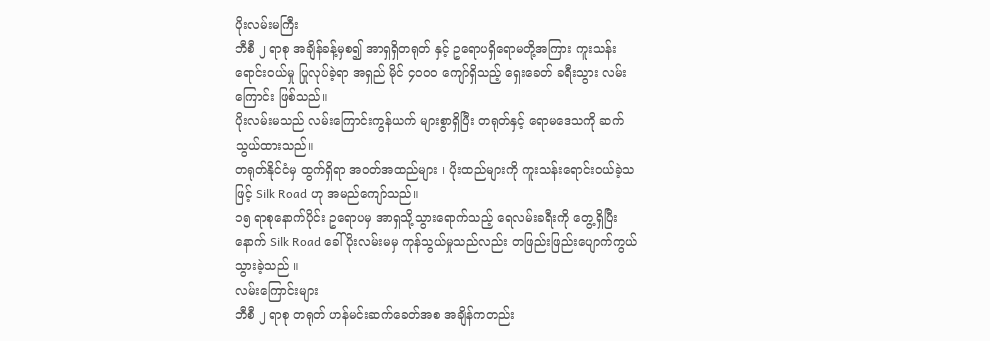ပိုးလမ်းမကြီး
ဘီစီ ၂ ရာစု အချိန်ခန့်မှစ၍ အာရှရှိတရုတ် နှင့် ဥရောပရှိရောမတို့အကြား ကူးသန်း ရောင်းဝယ်မှု ပြုလုပ်ခဲ့ရာ အရှည် မိုင် ၄၀၀၀ ကျော်ရှိသည့် ရှေးခေတ် ခရီးသွား လမ်းကြောင်း ဖြစ်သည်။
ပိုးလမ်းမသည် လမ်းကြောင်းကွန်ယက် များစွာရှိပြီး တရုတ်နှင့် ရောမဒေသကို ဆက်သွယ်ထားသည်။
တရုတ်နိုင်ငံမှ ထွက်ရှိရာ အဝတ်အထည်များ ၊ ပိုးထည်များကို ကူးသန်းရောင်းဝယ်ခဲ့သဖြင့် Silk Road ဟု အမည်ကျော်သည်။
၁၅ ရာစုနောက်ပိုင်း ဥရောပမှ အာရှသို့သွားရောက်သည့် ရေလမ်းခရီးကို တွေ့ရှိပြီးနောက် Silk Road ခေါ် ပိုးလမ်းမမှ ကုန်သွယ်မှုသည်လည်း တဖြည်းဖြည်းပျောက်ကွယ်သွားခဲ့သည် ။
လမ်းကြောင်းများ
ဘီစီ ၂ ရာစု တရုတ် ဟန်မင်းဆက်ခေတ်အစ အချိန်ကတည်း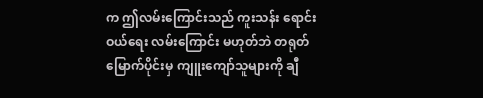က ဤလမ်းကြောင်းသည် ကူးသန်း ရောင်းဝယ်ရေး လမ်းကြောင်း မဟုတ်ဘဲ တရုတ်မြောက်ပိုင်းမှ ကျူးကျော်သူများကို ချီ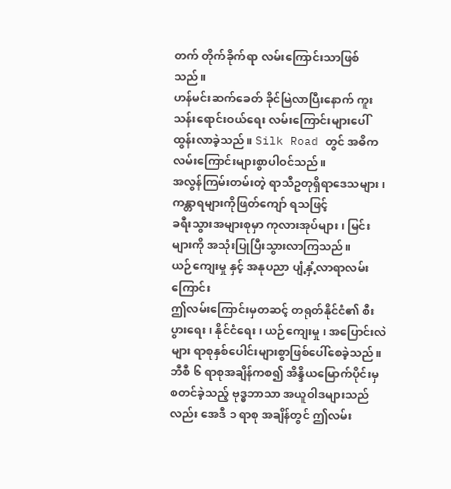တက် တိုက်ခိုက်ရာ လမ်းကြောင်းသာဖြစ်သည်။
ဟန်မင်းဆက်ခေတ် ခိုင်မြဲလာပြီးနောက် ကူးသန်းရောင်းဝယ်ရေး လမ်းကြောင်းများပေါ်ထွန်းလာခဲ့သည်။ Silk Road တွင် အဓိကလမ်းကြောင်းများစွာပါဝင်သည်။
အလွန်ကြမ်းတမ်းတဲ့ ရာသီဥတုရှိရာဒေသများ ၊ ကန္တာရများကိုဖြတ်ကျော် ရသဖြင့်
ခရီးသွားအများစုမှာ ကုလားအုပ်များ ၊ မြင်းများကို အသုံးပြုပြီးသွားလာကြသည်။
ယဉ်ကျေးမှု နှင့် အနုပညာ ပျံ့နှံ့လာရာလမ်းကြောင်း
ဤလမ်းကြောင်းမှတဆင့် တရုတ်နိုင်ငံ၏ စီးပွားရေး ၊ နိုင်ငံရေး ၊ ယဉ်ကျေးမှု ၊ အပြောင်းလဲများ ရာစုနှစ်ပေါင်းများစွာဖြစ်ပေါ်စေခဲ့သည်။
ဘီစီ ၆ ရာစုအချိန်ကစ၍ အိန္ဒိယမြောက်ပိုင်းမှ စတင်ခဲ့သည့် ဗုဒ္ဓဘာသာ အယူဝါဒများသည်လည်း အေဒီ ၁ ရာစု အချိန်တွင် ဤလမ်း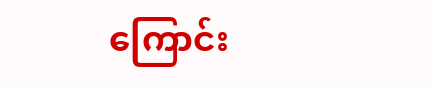ကြောင်း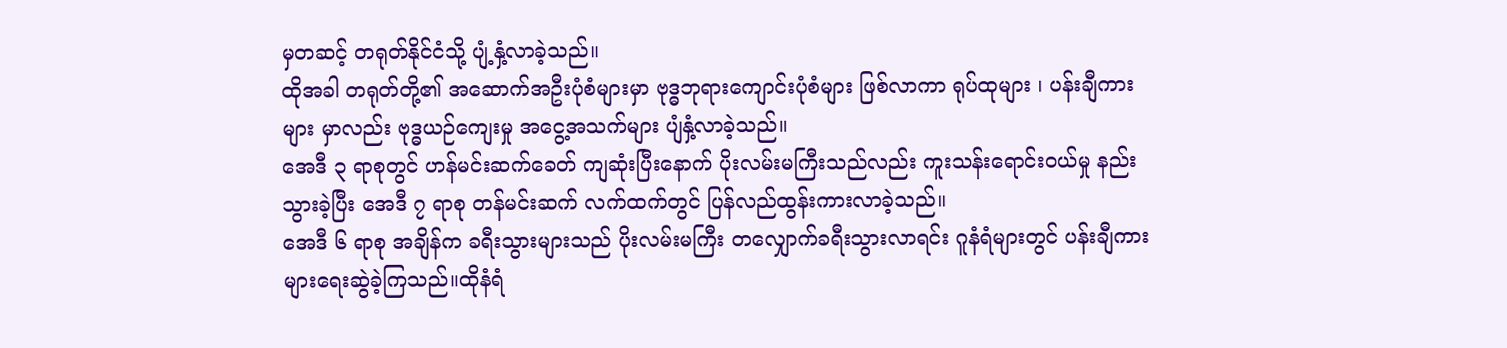မှတဆင့် တရုတ်နိုင်ငံသို့ ပျံ့နှံ့လာခဲ့သည်။
ထိုအခါ တရုတ်တို့၏ အဆောက်အဦးပုံစံများမှာ ဗုဒ္ဓဘုရားကျောင်းပုံစံများ ဖြစ်လာကာ ရုပ်ထုများ ၊ ပန်းချီကားများ မှာလည်း ဗုဒ္ဓယဉ်ကျေးမှု အငွေ့အသက်များ ပျံနှံ့လာခဲ့သည်။
အေဒီ ၃ ရာစုတွင် ဟန်မင်းဆက်ခေတ် ကျဆုံးပြီးနောက် ပိုးလမ်းမကြီးသည်လည်း ကူးသန်းရောင်းဝယ်မှု နည်းသွားခဲ့ပြီး အေဒီ ၇ ရာစု တန်မင်းဆက် လက်ထက်တွင် ပြန်လည်ထွန်းကားလာခဲ့သည်။
အေဒီ ၆ ရာစု အချိန်က ခရီးသွားများသည် ပိုးလမ်းမကြီး တလျှောက်ခရီးသွားလာရင်း ဂူနံရံများတွင် ပန်းချီကားများရေးဆွဲခဲ့ကြသည်။ထိုနံရံ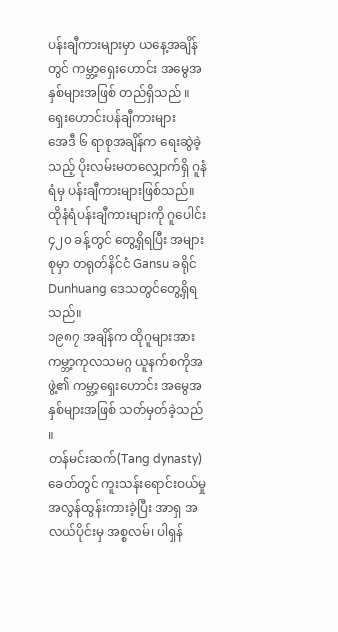ပန်းချီကားများမှာ ယနေ့အချိန်တွင် ကမ္ဘာ့ရှေးဟောင်း အမွေအနှစ်များအဖြစ် တည်ရှိသည် ။
ရှေးဟောင်းပန်ချီကားများ
အေဒီ ၆ ရာစုအချိန်က ရေးဆွဲခဲ့သည့် ပိုးလမ်းမတလျှောက်ရှိ ဂူနံရံမှ ပန်းချီကားများဖြစ်သည်။ထိုနံရံပန်းချီကားများကို ဂူပေါင်း ၄၂၀ ခန့်တွင် တွေ့ရှိရပြီး အများစုမှာ တရုတ်နိင်ငံ Gansu ခရိုင် Dunhuang ဒေသတွင်တွေ့ရှိရသည်။
၁၉၈၇ အချိန်က ထိုဂူများအား ကမ္ဘာ့ကုလသမဂ္ဂ ယူနက်စကိုအဖွဲ့၏ ကမ္ဘာ့ရှေးဟောင်း အမွေအနှစ်များအဖြစ် သတ်မှတ်ခဲ့သည် ။
တန်မင်းဆက်(Tang dynasty)ခေတ်တွင် ကူးသန်းရောင်းဝယ်မှု အလွန်ထွန်းကားခဲ့ပြီး အာရှ အလယ်ပိုင်းမှ အစ္စလမ်၊ ပါရှန်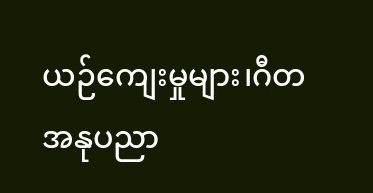ယဉ်ကျေးမှုများ၊ဂီတအနုပညာ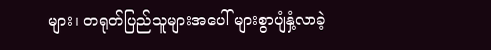များ၊ တရုတ်ပြည်သူများအပေါ် များစွာပျံနှံ့လာခဲ့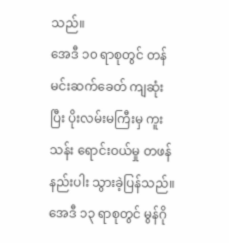သည်။
အေဒီ ၁၀ ရာစုတွင် တန်မင်းဆက်ခေတ် ကျဆုံးပြီး ပိုးလမ်းမကြီးမှ ကူးသန်း ရောင်းဝယ်မှု တဖန်နည်းပါး သွားခဲ့ပြန်သည်။အေဒီ ၁၃ ရာစုတွင် မွန်ဂို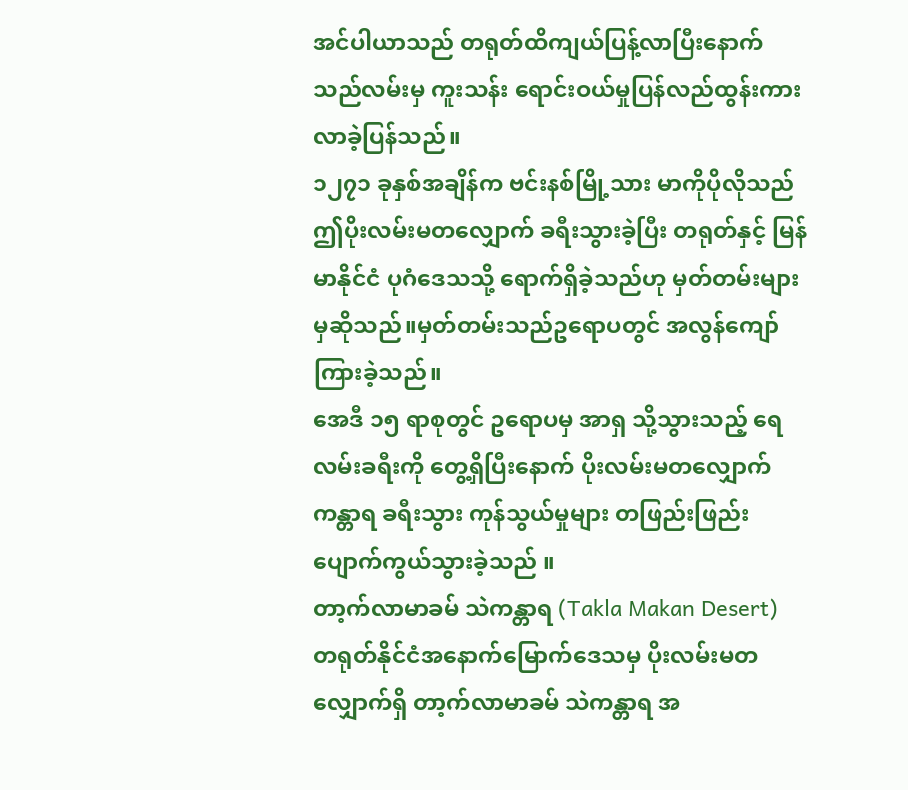အင်ပါယာသည် တရုတ်ထိကျယ်ပြန့်လာပြီးနောက် သည်လမ်းမှ ကူးသန်း ရောင်းဝယ်မှုပြန်လည်ထွန်းကားလာခဲ့ပြန်သည်။
၁၂၇၁ ခုနှစ်အချိန်က ဗင်းနစ်မြို့သား မာကိုပိုလိုသည် ဤပိုးလမ်းမတလျှောက် ခရီးသွားခဲ့ပြီး တရုတ်နှင့် မြန်မာနိုင်ငံ ပုဂံဒေသသို့ ရောက်ရှိခဲ့သည်ဟု မှတ်တမ်းများမှဆိုသည်။မှတ်တမ်းသည်ဥရောပတွင် အလွန်ကျော်ကြားခဲ့သည်။
အေဒီ ၁၅ ရာစုတွင် ဥရောပမှ အာရှ သို့သွားသည့် ရေလမ်းခရီးကို တွေ့ရှိပြီးနောက် ပိုးလမ်းမတလျှောက် ကန္တာရ ခရီးသွား ကုန်သွယ်မှုများ တဖြည်းဖြည်းပျောက်ကွယ်သွားခဲ့သည် ။
တာ့က်လာမာခမ် သဲကန္တာရ (Takla Makan Desert)
တရုတ်နိုင်ငံအနောက်မြောက်ဒေသမှ ပိုးလမ်းမတလျှောက်ရှိ တာ့က်လာမာခမ် သဲကန္တာရ အ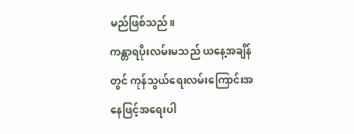မည်ဖြစ်သည်။
ကန္တာရပိုးလမ်းမသည် ယနေ့အချိန်တွင် ကုန်သွယ်ရေးလမ်းကြောင်းအနေဖြင့်အရေးပါ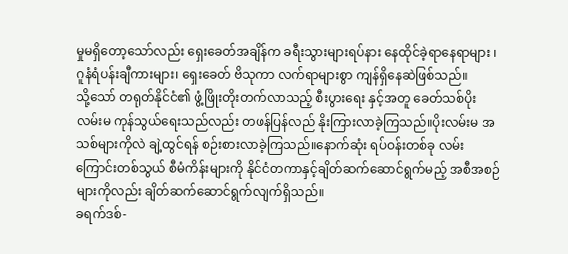မှုမရှိတော့သော်လည်း ရှေးခေတ်အချိန်က ခရီးသွားများရပ်နား နေထိုင်ခဲ့ရာနေရာများ ၊ ဂူနံရံပန်းချီကားများ၊ ရှေးခေတ် ဗိသုကာ လက်ရာများစွာ ကျန်ရှိနေဆဲဖြစ်သည်။
သို့သော် တရုတ်နိုင်ငံ၏ ဖွံ့ဖြိုးတိုးတက်လာသည့် စီးပွားရေး နှင့်အတူ ခေတ်သစ်ပိုးလမ်းမ ကုန်သွယ်ရေးသည်လည်း တဖန်ပြန်လည် နိုးကြားလာခဲ့ကြသည်။ပိုးလမ်းမ အသစ်များကိုလဲ ချဲ့ထွင်ရန် စဉ်းစားလာခဲ့ကြသည်။နောက်ဆုံး ရပ်ဝန်းတစ်ခု လမ်းကြောင်းတစ်သွယ် စီမံကိန်းများကို နိုင်ငံတကာနှင့်ချိတ်ဆက်ဆောင်ရွက်မည့် အစီအစဉ်များကိုလည်း ချိတ်ဆက်ဆောင်ရွက်လျက်ရှိသည်။
ခရက်ဒစ်-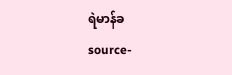ရဲမာန်ခ
source-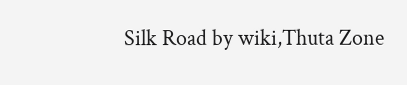Silk Road by wiki,Thuta Zone